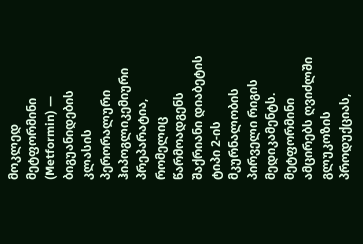მოკლედ
მეტფორმინი (Metformin) — ბიგუანიდების კლასის პერორალური ჰიპოგლიკემიური პრეპარატია, რომელიც წარმოადგენს შაქრიანი დიაბეტის ტიპი 2-ის მკურნალობის პირველი რიგის მედიკამენტს. მეტფორმინი ამცირებს ღვიძლში გლუკოზის პროდუქციას,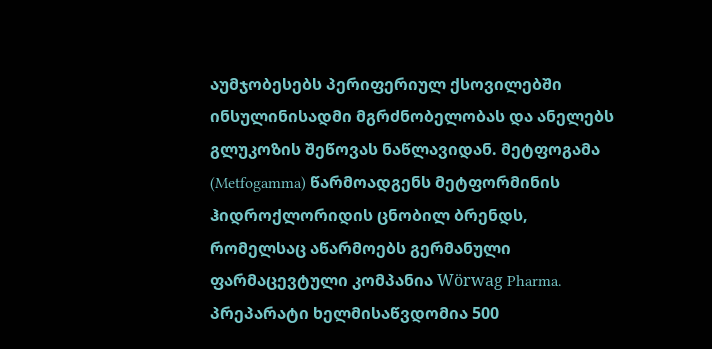აუმჯობესებს პერიფერიულ ქსოვილებში ინსულინისადმი მგრძნობელობას და ანელებს გლუკოზის შეწოვას ნაწლავიდან. მეტფოგამა (Metfogamma) წარმოადგენს მეტფორმინის ჰიდროქლორიდის ცნობილ ბრენდს, რომელსაც აწარმოებს გერმანული ფარმაცევტული კომპანია Wörwag Pharma. პრეპარატი ხელმისაწვდომია 500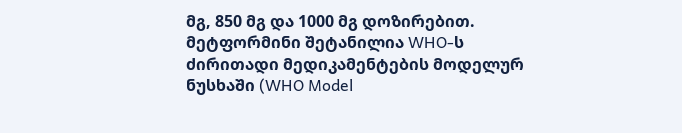მგ, 850 მგ და 1000 მგ დოზირებით. მეტფორმინი შეტანილია WHO-ს ძირითადი მედიკამენტების მოდელურ ნუსხაში (WHO Model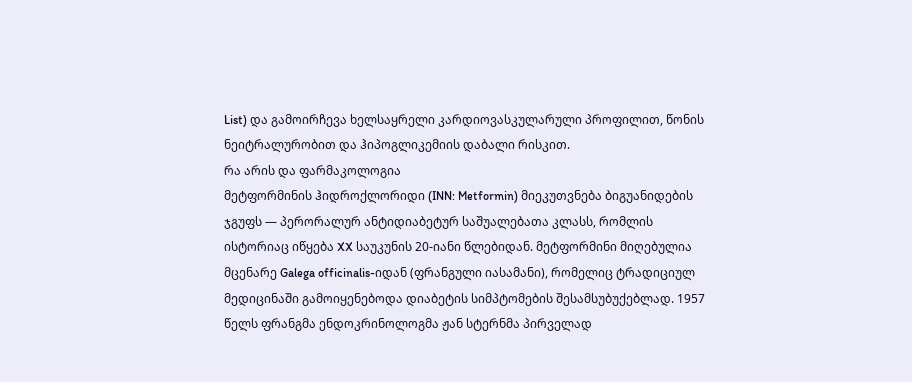List) და გამოირჩევა ხელსაყრელი კარდიოვასკულარული პროფილით, წონის ნეიტრალურობით და ჰიპოგლიკემიის დაბალი რისკით.
რა არის და ფარმაკოლოგია
მეტფორმინის ჰიდროქლორიდი (INN: Metformin) მიეკუთვნება ბიგუანიდების ჯგუფს — პერორალურ ანტიდიაბეტურ საშუალებათა კლასს, რომლის ისტორიაც იწყება XX საუკუნის 20-იანი წლებიდან. მეტფორმინი მიღებულია მცენარე Galega officinalis-იდან (ფრანგული იასამანი), რომელიც ტრადიციულ მედიცინაში გამოიყენებოდა დიაბეტის სიმპტომების შესამსუბუქებლად. 1957 წელს ფრანგმა ენდოკრინოლოგმა ჟან სტერნმა პირველად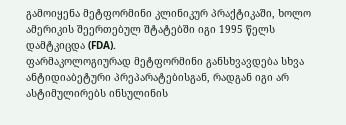გამოიყენა მეტფორმინი კლინიკურ პრაქტიკაში, ხოლო ამერიკის შეერთებულ შტატებში იგი 1995 წელს დამტკიცდა (FDA).
ფარმაკოლოგიურად მეტფორმინი განსხვავდება სხვა ანტიდიაბეტური პრეპარატებისგან, რადგან იგი არ ასტიმულირებს ინსულინის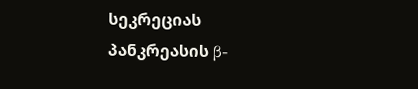სეკრეციას პანკრეასის β-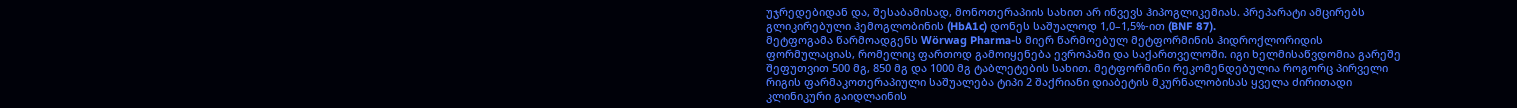უჯრედებიდან და, შესაბამისად, მონოთერაპიის სახით არ იწვევს ჰიპოგლიკემიას. პრეპარატი ამცირებს გლიკირებული ჰემოგლობინის (HbA1c) დონეს საშუალოდ 1,0–1,5%-ით (BNF 87).
მეტფოგამა წარმოადგენს Wörwag Pharma-ს მიერ წარმოებულ მეტფორმინის ჰიდროქლორიდის ფორმულაციას, რომელიც ფართოდ გამოიყენება ევროპაში და საქართველოში. იგი ხელმისაწვდომია გარეშე შეფუთვით 500 მგ, 850 მგ და 1000 მგ ტაბლეტების სახით. მეტფორმინი რეკომენდებულია როგორც პირველი რიგის ფარმაკოთერაპიული საშუალება ტიპი 2 შაქრიანი დიაბეტის მკურნალობისას ყველა ძირითადი კლინიკური გაიდლაინის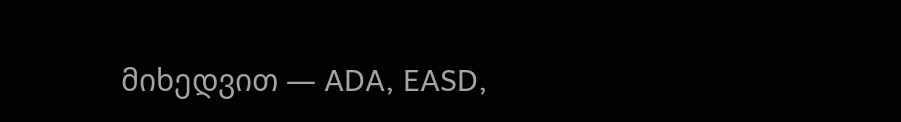მიხედვით — ADA, EASD,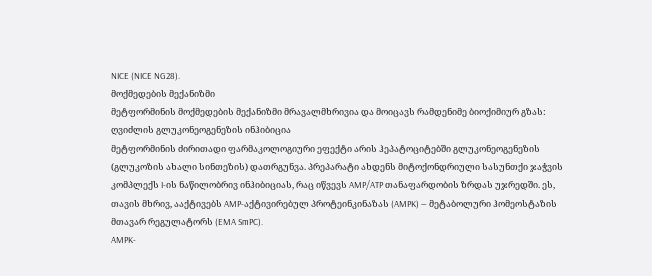NICE (NICE NG28).
მოქმედების მექანიზმი
მეტფორმინის მოქმედების მექანიზმი მრავალმხრივია და მოიცავს რამდენიმე ბიოქიმიურ გზას:
ღვიძლის გლუკონეოგენეზის ინჰიბიცია
მეტფორმინის ძირითადი ფარმაკოლოგიური ეფექტი არის ჰეპატოციტებში გლუკონეოგენეზის (გლუკოზის ახალი სინთეზის) დათრგუნვა. პრეპარატი ახდენს მიტოქონდრიული სასუნთქი ჯაჭვის კომპლექს I-ის ნაწილობრივ ინჰიბიციას, რაც იწვევს AMP/ATP თანაფარდობის ზრდას უჯრედში. ეს, თავის მხრივ, ააქტივებს AMP-აქტივირებულ პროტეინკინაზას (AMPK) — მეტაბოლური ჰომეოსტაზის მთავარ რეგულატორს (EMA SmPC).
AMPK-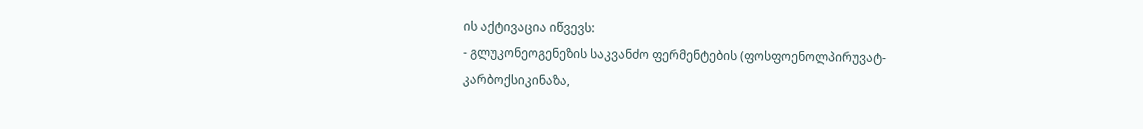ის აქტივაცია იწვევს:
- გლუკონეოგენეზის საკვანძო ფერმენტების (ფოსფოენოლპირუვატ-კარბოქსიკინაზა,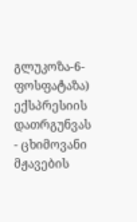გლუკოზა-6-ფოსფატაზა) ექსპრესიის დათრგუნვას
- ცხიმოვანი მჟავების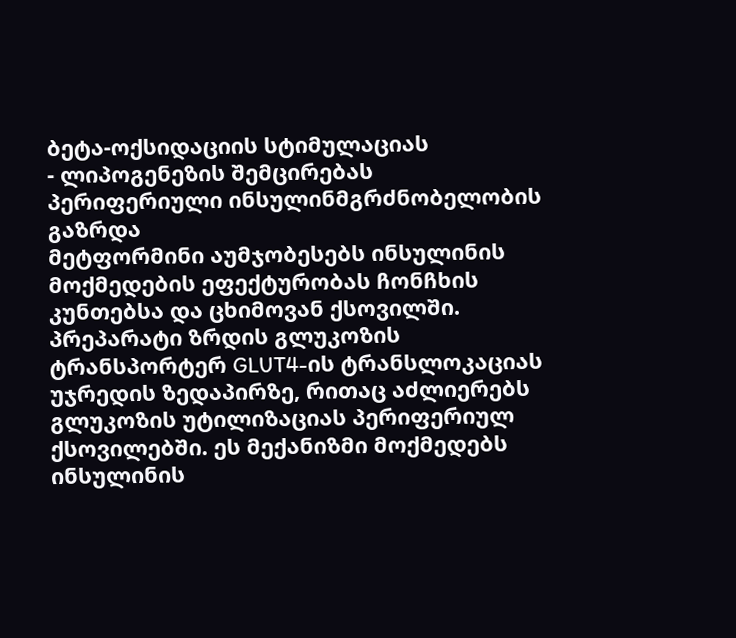ბეტა-ოქსიდაციის სტიმულაციას
- ლიპოგენეზის შემცირებას
პერიფერიული ინსულინმგრძნობელობის გაზრდა
მეტფორმინი აუმჯობესებს ინსულინის მოქმედების ეფექტურობას ჩონჩხის კუნთებსა და ცხიმოვან ქსოვილში. პრეპარატი ზრდის გლუკოზის ტრანსპორტერ GLUT4-ის ტრანსლოკაციას უჯრედის ზედაპირზე, რითაც აძლიერებს გლუკოზის უტილიზაციას პერიფერიულ ქსოვილებში. ეს მექანიზმი მოქმედებს ინსულინის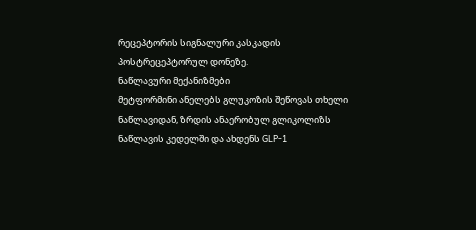რეცეპტორის სიგნალური კასკადის პოსტრეცეპტორულ დონეზე.
ნაწლავური მექანიზმები
მეტფორმინი ანელებს გლუკოზის შეწოვას თხელი ნაწლავიდან, ზრდის ანაერობულ გლიკოლიზს ნაწლავის კედელში და ახდენს GLP-1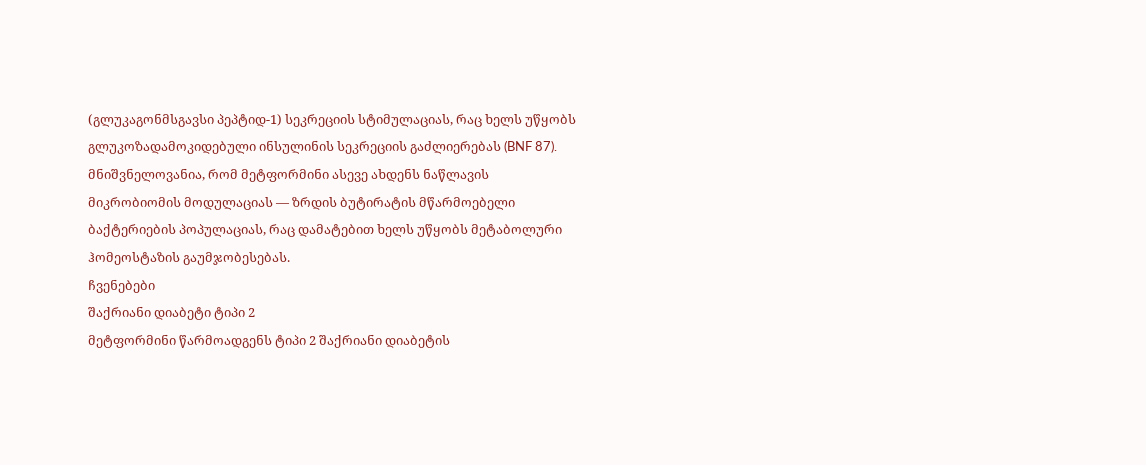(გლუკაგონმსგავსი პეპტიდ-1) სეკრეციის სტიმულაციას, რაც ხელს უწყობს გლუკოზადამოკიდებული ინსულინის სეკრეციის გაძლიერებას (BNF 87).
მნიშვნელოვანია, რომ მეტფორმინი ასევე ახდენს ნაწლავის მიკრობიომის მოდულაციას — ზრდის ბუტირატის მწარმოებელი ბაქტერიების პოპულაციას, რაც დამატებით ხელს უწყობს მეტაბოლური ჰომეოსტაზის გაუმჯობესებას.
ჩვენებები
შაქრიანი დიაბეტი ტიპი 2
მეტფორმინი წარმოადგენს ტიპი 2 შაქრიანი დიაბეტის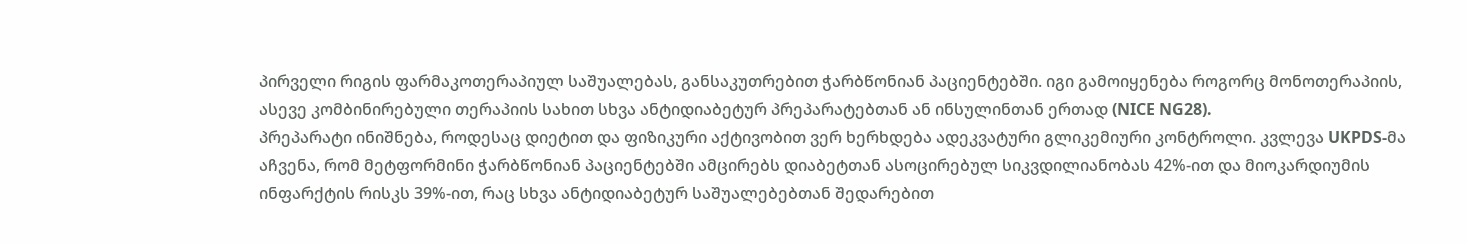პირველი რიგის ფარმაკოთერაპიულ საშუალებას, განსაკუთრებით ჭარბწონიან პაციენტებში. იგი გამოიყენება როგორც მონოთერაპიის, ასევე კომბინირებული თერაპიის სახით სხვა ანტიდიაბეტურ პრეპარატებთან ან ინსულინთან ერთად (NICE NG28).
პრეპარატი ინიშნება, როდესაც დიეტით და ფიზიკური აქტივობით ვერ ხერხდება ადეკვატური გლიკემიური კონტროლი. კვლევა UKPDS-მა აჩვენა, რომ მეტფორმინი ჭარბწონიან პაციენტებში ამცირებს დიაბეტთან ასოცირებულ სიკვდილიანობას 42%-ით და მიოკარდიუმის ინფარქტის რისკს 39%-ით, რაც სხვა ანტიდიაბეტურ საშუალებებთან შედარებით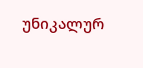უნიკალურ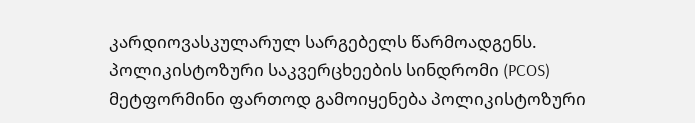კარდიოვასკულარულ სარგებელს წარმოადგენს.
პოლიკისტოზური საკვერცხეების სინდრომი (PCOS)
მეტფორმინი ფართოდ გამოიყენება პოლიკისტოზური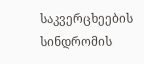საკვერცხეების სინდრომის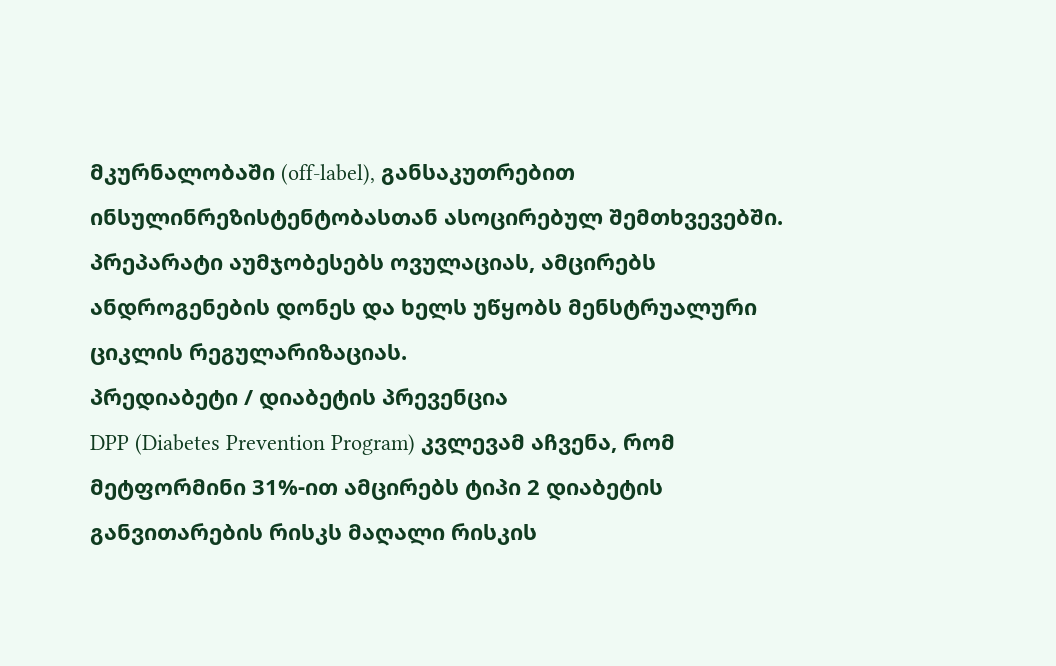მკურნალობაში (off-label), განსაკუთრებით ინსულინრეზისტენტობასთან ასოცირებულ შემთხვევებში. პრეპარატი აუმჯობესებს ოვულაციას, ამცირებს ანდროგენების დონეს და ხელს უწყობს მენსტრუალური ციკლის რეგულარიზაციას.
პრედიაბეტი / დიაბეტის პრევენცია
DPP (Diabetes Prevention Program) კვლევამ აჩვენა, რომ მეტფორმინი 31%-ით ამცირებს ტიპი 2 დიაბეტის განვითარების რისკს მაღალი რისკის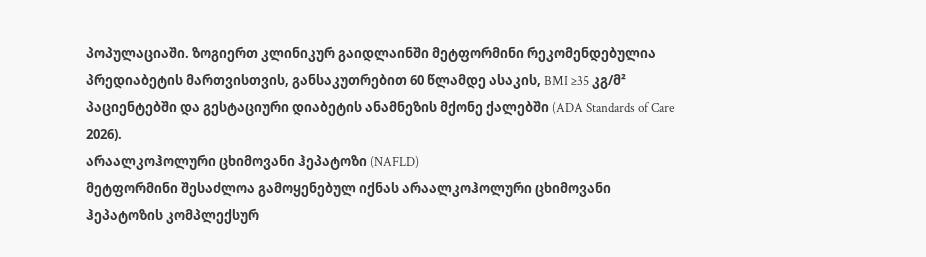პოპულაციაში. ზოგიერთ კლინიკურ გაიდლაინში მეტფორმინი რეკომენდებულია პრედიაბეტის მართვისთვის, განსაკუთრებით 60 წლამდე ასაკის, BMI ≥35 კგ/მ² პაციენტებში და გესტაციური დიაბეტის ანამნეზის მქონე ქალებში (ADA Standards of Care 2026).
არაალკოჰოლური ცხიმოვანი ჰეპატოზი (NAFLD)
მეტფორმინი შესაძლოა გამოყენებულ იქნას არაალკოჰოლური ცხიმოვანი ჰეპატოზის კომპლექსურ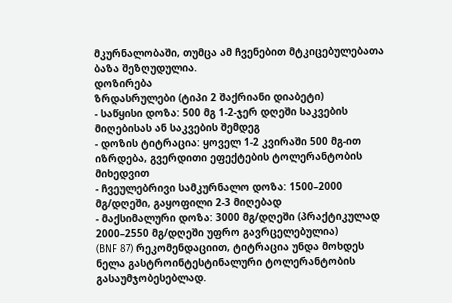მკურნალობაში, თუმცა ამ ჩვენებით მტკიცებულებათა ბაზა შეზღუდულია.
დოზირება
ზრდასრულები (ტიპი 2 შაქრიანი დიაბეტი)
- საწყისი დოზა: 500 მგ 1-2-ჯერ დღეში საკვების მიღებისას ან საკვების შემდეგ
- დოზის ტიტრაცია: ყოველ 1-2 კვირაში 500 მგ-ით იზრდება, გვერდითი ეფექტების ტოლერანტობის მიხედვით
- ჩვეულებრივი სამკურნალო დოზა: 1500–2000 მგ/დღეში, გაყოფილი 2-3 მიღებად
- მაქსიმალური დოზა: 3000 მგ/დღეში (პრაქტიკულად 2000–2550 მგ/დღეში უფრო გავრცელებულია)
(BNF 87) რეკომენდაციით, ტიტრაცია უნდა მოხდეს ნელა გასტროინტესტინალური ტოლერანტობის გასაუმჯობესებლად.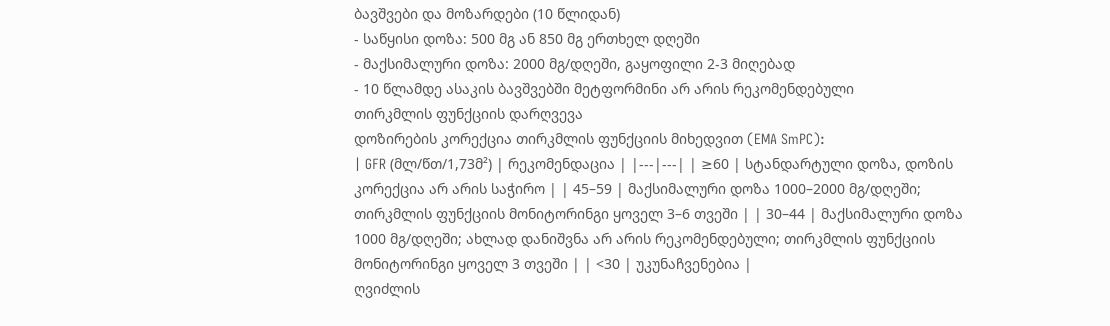ბავშვები და მოზარდები (10 წლიდან)
- საწყისი დოზა: 500 მგ ან 850 მგ ერთხელ დღეში
- მაქსიმალური დოზა: 2000 მგ/დღეში, გაყოფილი 2-3 მიღებად
- 10 წლამდე ასაკის ბავშვებში მეტფორმინი არ არის რეკომენდებული
თირკმლის ფუნქციის დარღვევა
დოზირების კორექცია თირკმლის ფუნქციის მიხედვით (EMA SmPC):
| GFR (მლ/წთ/1,73მ²) | რეკომენდაცია | |---|---| | ≥60 | სტანდარტული დოზა, დოზის კორექცია არ არის საჭირო | | 45–59 | მაქსიმალური დოზა 1000–2000 მგ/დღეში; თირკმლის ფუნქციის მონიტორინგი ყოველ 3–6 თვეში | | 30–44 | მაქსიმალური დოზა 1000 მგ/დღეში; ახლად დანიშვნა არ არის რეკომენდებული; თირკმლის ფუნქციის მონიტორინგი ყოველ 3 თვეში | | <30 | უკუნაჩვენებია |
ღვიძლის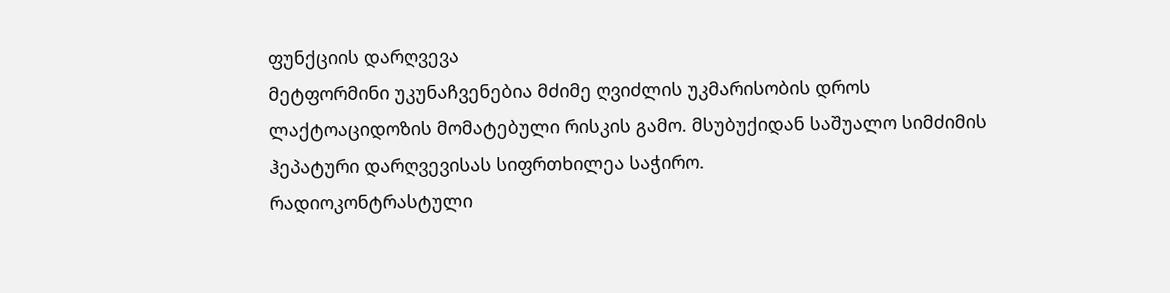ფუნქციის დარღვევა
მეტფორმინი უკუნაჩვენებია მძიმე ღვიძლის უკმარისობის დროს ლაქტოაციდოზის მომატებული რისკის გამო. მსუბუქიდან საშუალო სიმძიმის ჰეპატური დარღვევისას სიფრთხილეა საჭირო.
რადიოკონტრასტული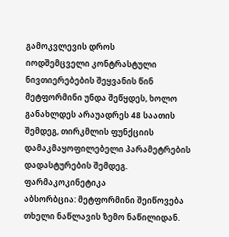გამოკვლევის დროს
იოდშემცველი კონტრასტული ნივთიერებების შეყვანის წინ მეტფორმინი უნდა შეწყდეს, ხოლო განახლდეს არაუადრეს 48 საათის შემდეგ, თირკმლის ფუნქციის დამაკმაყოფილებელი პარამეტრების დადასტურების შემდეგ.
ფარმაკოკინეტიკა
აბსორბცია: მეტფორმინი შეიწოვება თხელი ნაწლავის ზემო ნაწილიდან.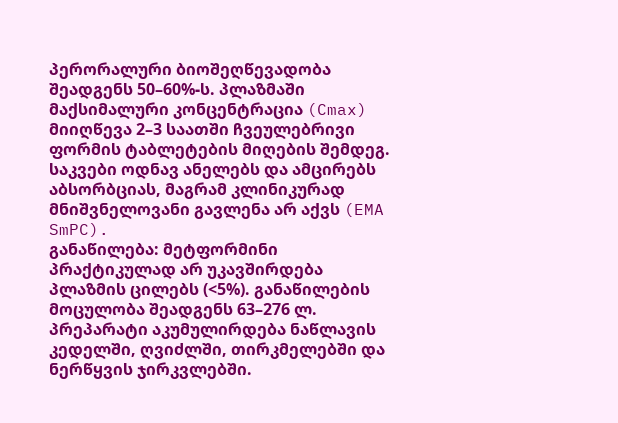პერორალური ბიოშეღწევადობა შეადგენს 50–60%-ს. პლაზმაში მაქსიმალური კონცენტრაცია (Cmax) მიიღწევა 2–3 საათში ჩვეულებრივი ფორმის ტაბლეტების მიღების შემდეგ. საკვები ოდნავ ანელებს და ამცირებს აბსორბციას, მაგრამ კლინიკურად მნიშვნელოვანი გავლენა არ აქვს (EMA SmPC).
განაწილება: მეტფორმინი პრაქტიკულად არ უკავშირდება პლაზმის ცილებს (<5%). განაწილების მოცულობა შეადგენს 63–276 ლ. პრეპარატი აკუმულირდება ნაწლავის კედელში, ღვიძლში, თირკმელებში და ნერწყვის ჯირკვლებში.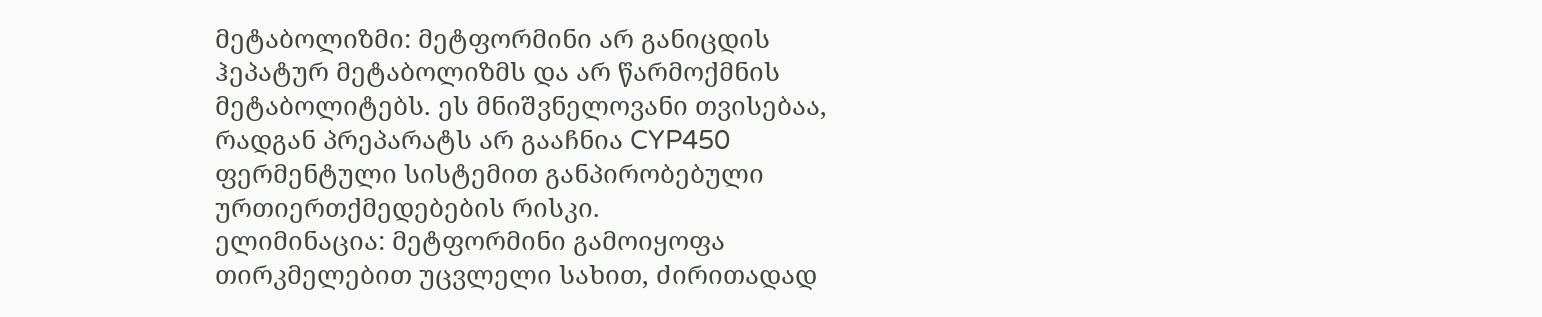მეტაბოლიზმი: მეტფორმინი არ განიცდის ჰეპატურ მეტაბოლიზმს და არ წარმოქმნის მეტაბოლიტებს. ეს მნიშვნელოვანი თვისებაა, რადგან პრეპარატს არ გააჩნია CYP450 ფერმენტული სისტემით განპირობებული ურთიერთქმედებების რისკი.
ელიმინაცია: მეტფორმინი გამოიყოფა თირკმელებით უცვლელი სახით, ძირითადად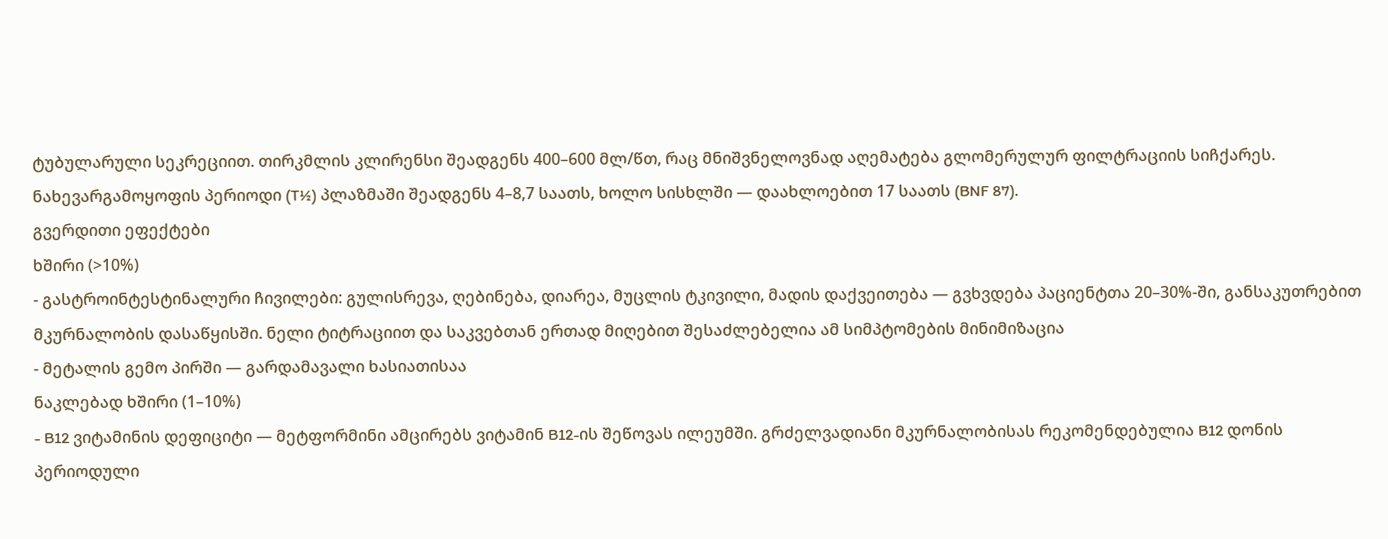ტუბულარული სეკრეციით. თირკმლის კლირენსი შეადგენს 400–600 მლ/წთ, რაც მნიშვნელოვნად აღემატება გლომერულურ ფილტრაციის სიჩქარეს. ნახევარგამოყოფის პერიოდი (T½) პლაზმაში შეადგენს 4–8,7 საათს, ხოლო სისხლში — დაახლოებით 17 საათს (BNF 87).
გვერდითი ეფექტები
ხშირი (>10%)
- გასტროინტესტინალური ჩივილები: გულისრევა, ღებინება, დიარეა, მუცლის ტკივილი, მადის დაქვეითება — გვხვდება პაციენტთა 20–30%-ში, განსაკუთრებით მკურნალობის დასაწყისში. ნელი ტიტრაციით და საკვებთან ერთად მიღებით შესაძლებელია ამ სიმპტომების მინიმიზაცია
- მეტალის გემო პირში — გარდამავალი ხასიათისაა
ნაკლებად ხშირი (1–10%)
- B12 ვიტამინის დეფიციტი — მეტფორმინი ამცირებს ვიტამინ B12-ის შეწოვას ილეუმში. გრძელვადიანი მკურნალობისას რეკომენდებულია B12 დონის პერიოდული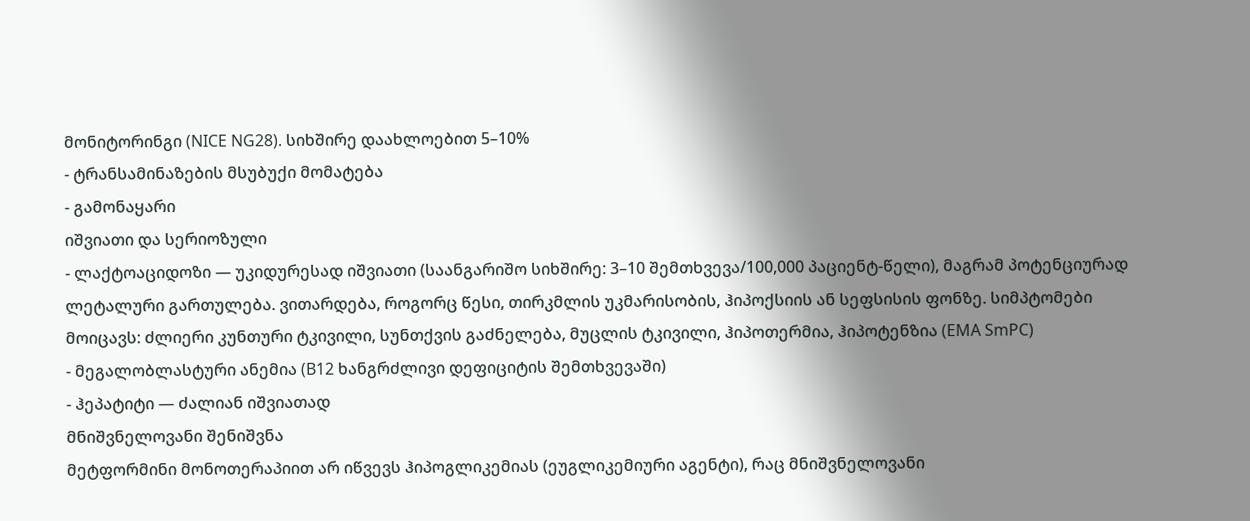მონიტორინგი (NICE NG28). სიხშირე დაახლოებით 5–10%
- ტრანსამინაზების მსუბუქი მომატება
- გამონაყარი
იშვიათი და სერიოზული
- ლაქტოაციდოზი — უკიდურესად იშვიათი (საანგარიშო სიხშირე: 3–10 შემთხვევა/100,000 პაციენტ-წელი), მაგრამ პოტენციურად ლეტალური გართულება. ვითარდება, როგორც წესი, თირკმლის უკმარისობის, ჰიპოქსიის ან სეფსისის ფონზე. სიმპტომები მოიცავს: ძლიერი კუნთური ტკივილი, სუნთქვის გაძნელება, მუცლის ტკივილი, ჰიპოთერმია, ჰიპოტენზია (EMA SmPC)
- მეგალობლასტური ანემია (B12 ხანგრძლივი დეფიციტის შემთხვევაში)
- ჰეპატიტი — ძალიან იშვიათად
მნიშვნელოვანი შენიშვნა
მეტფორმინი მონოთერაპიით არ იწვევს ჰიპოგლიკემიას (ეუგლიკემიური აგენტი), რაც მნიშვნელოვანი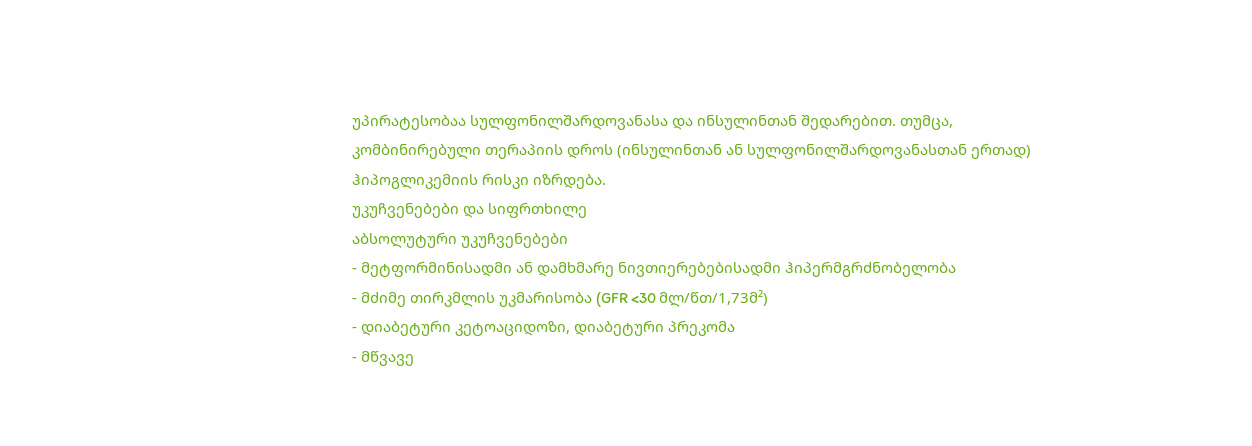უპირატესობაა სულფონილშარდოვანასა და ინსულინთან შედარებით. თუმცა, კომბინირებული თერაპიის დროს (ინსულინთან ან სულფონილშარდოვანასთან ერთად) ჰიპოგლიკემიის რისკი იზრდება.
უკუჩვენებები და სიფრთხილე
აბსოლუტური უკუჩვენებები
- მეტფორმინისადმი ან დამხმარე ნივთიერებებისადმი ჰიპერმგრძნობელობა
- მძიმე თირკმლის უკმარისობა (GFR <30 მლ/წთ/1,73მ²)
- დიაბეტური კეტოაციდოზი, დიაბეტური პრეკომა
- მწვავე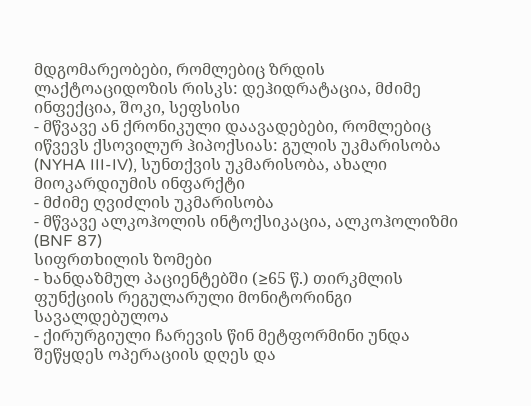მდგომარეობები, რომლებიც ზრდის ლაქტოაციდოზის რისკს: დეჰიდრატაცია, მძიმე ინფექცია, შოკი, სეფსისი
- მწვავე ან ქრონიკული დაავადებები, რომლებიც იწვევს ქსოვილურ ჰიპოქსიას: გულის უკმარისობა (NYHA III-IV), სუნთქვის უკმარისობა, ახალი მიოკარდიუმის ინფარქტი
- მძიმე ღვიძლის უკმარისობა
- მწვავე ალკოჰოლის ინტოქსიკაცია, ალკოჰოლიზმი (BNF 87)
სიფრთხილის ზომები
- ხანდაზმულ პაციენტებში (≥65 წ.) თირკმლის ფუნქციის რეგულარული მონიტორინგი სავალდებულოა
- ქირურგიული ჩარევის წინ მეტფორმინი უნდა შეწყდეს ოპერაციის დღეს და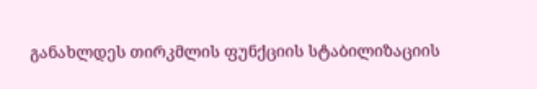განახლდეს თირკმლის ფუნქციის სტაბილიზაციის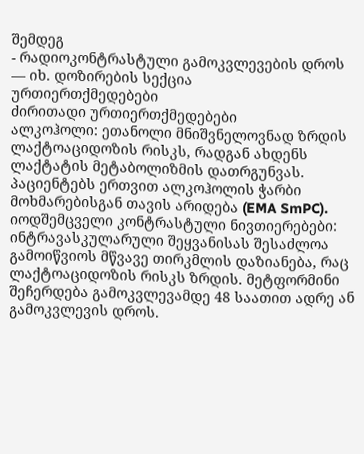შემდეგ
- რადიოკონტრასტული გამოკვლევების დროს — იხ. დოზირების სექცია
ურთიერთქმედებები
ძირითადი ურთიერთქმედებები
ალკოჰოლი: ეთანოლი მნიშვნელოვნად ზრდის ლაქტოაციდოზის რისკს, რადგან ახდენს ლაქტატის მეტაბოლიზმის დათრგუნვას. პაციენტებს ერთვით ალკოჰოლის ჭარბი მოხმარებისგან თავის არიდება (EMA SmPC).
იოდშემცველი კონტრასტული ნივთიერებები: ინტრავასკულარული შეყვანისას შესაძლოა გამოიწვიოს მწვავე თირკმლის დაზიანება, რაც ლაქტოაციდოზის რისკს ზრდის. მეტფორმინი შეჩერდება გამოკვლევამდე 48 საათით ადრე ან გამოკვლევის დროს.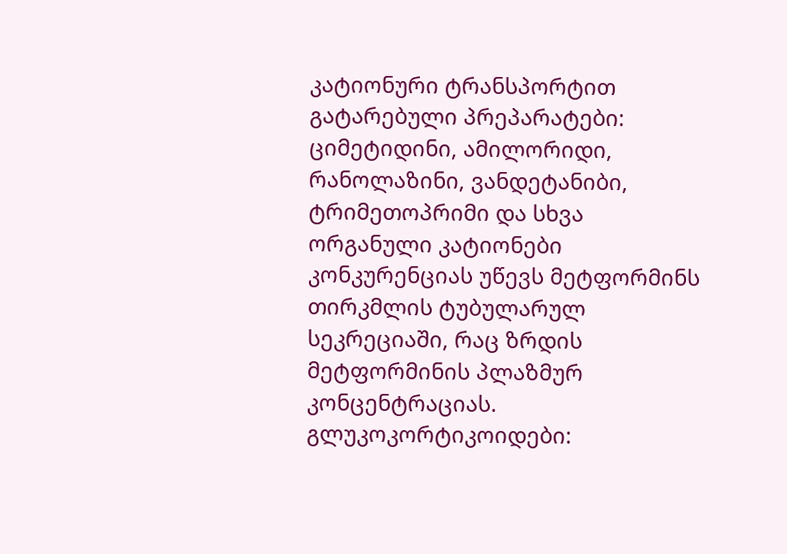კატიონური ტრანსპორტით გატარებული პრეპარატები: ციმეტიდინი, ამილორიდი, რანოლაზინი, ვანდეტანიბი, ტრიმეთოპრიმი და სხვა ორგანული კატიონები კონკურენციას უწევს მეტფორმინს თირკმლის ტუბულარულ სეკრეციაში, რაც ზრდის მეტფორმინის პლაზმურ კონცენტრაციას.
გლუკოკორტიკოიდები: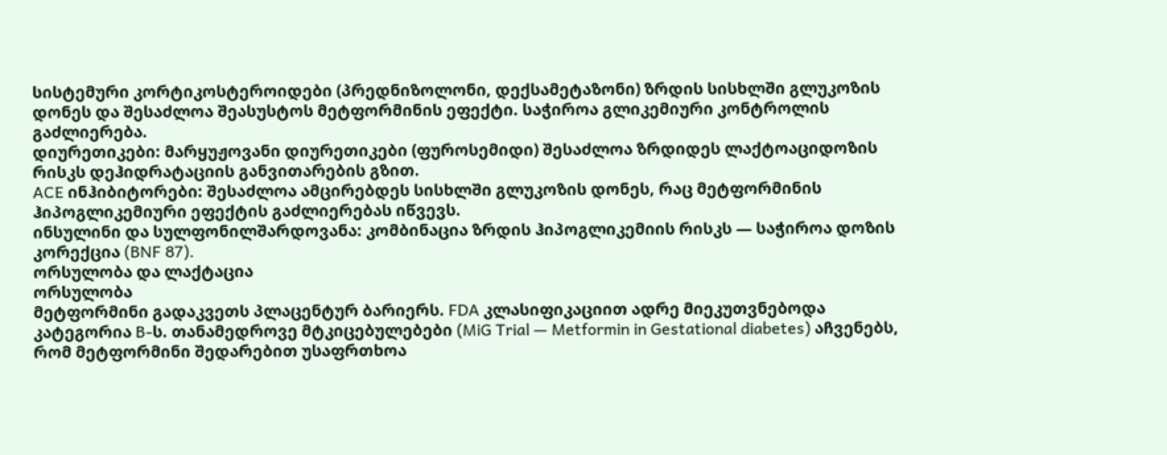სისტემური კორტიკოსტეროიდები (პრედნიზოლონი, დექსამეტაზონი) ზრდის სისხლში გლუკოზის დონეს და შესაძლოა შეასუსტოს მეტფორმინის ეფექტი. საჭიროა გლიკემიური კონტროლის გაძლიერება.
დიურეთიკები: მარყუჟოვანი დიურეთიკები (ფუროსემიდი) შესაძლოა ზრდიდეს ლაქტოაციდოზის რისკს დეჰიდრატაციის განვითარების გზით.
ACE ინჰიბიტორები: შესაძლოა ამცირებდეს სისხლში გლუკოზის დონეს, რაც მეტფორმინის ჰიპოგლიკემიური ეფექტის გაძლიერებას იწვევს.
ინსულინი და სულფონილშარდოვანა: კომბინაცია ზრდის ჰიპოგლიკემიის რისკს — საჭიროა დოზის კორექცია (BNF 87).
ორსულობა და ლაქტაცია
ორსულობა
მეტფორმინი გადაკვეთს პლაცენტურ ბარიერს. FDA კლასიფიკაციით ადრე მიეკუთვნებოდა კატეგორია B-ს. თანამედროვე მტკიცებულებები (MiG Trial — Metformin in Gestational diabetes) აჩვენებს, რომ მეტფორმინი შედარებით უსაფრთხოა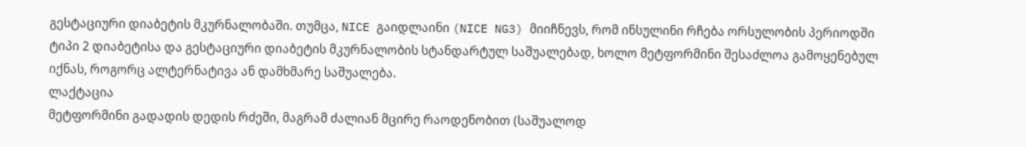გესტაციური დიაბეტის მკურნალობაში. თუმცა, NICE გაიდლაინი (NICE NG3) მიიჩნევს, რომ ინსულინი რჩება ორსულობის პერიოდში ტიპი 2 დიაბეტისა და გესტაციური დიაბეტის მკურნალობის სტანდარტულ საშუალებად, ხოლო მეტფორმინი შესაძლოა გამოყენებულ იქნას, როგორც ალტერნატივა ან დამხმარე საშუალება.
ლაქტაცია
მეტფორმინი გადადის დედის რძეში, მაგრამ ძალიან მცირე რაოდენობით (საშუალოდ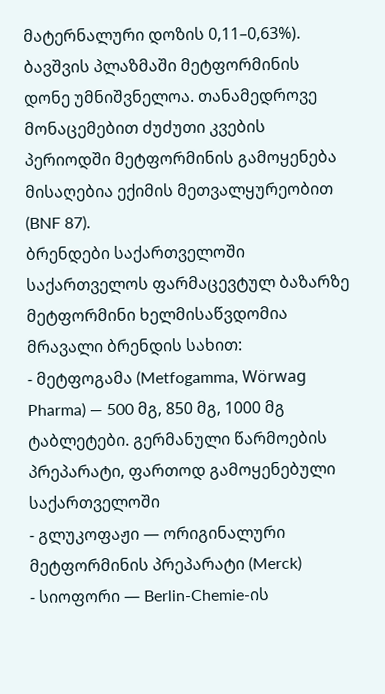მატერნალური დოზის 0,11–0,63%). ბავშვის პლაზმაში მეტფორმინის დონე უმნიშვნელოა. თანამედროვე მონაცემებით ძუძუთი კვების პერიოდში მეტფორმინის გამოყენება მისაღებია ექიმის მეთვალყურეობით (BNF 87).
ბრენდები საქართველოში
საქართველოს ფარმაცევტულ ბაზარზე მეტფორმინი ხელმისაწვდომია მრავალი ბრენდის სახით:
- მეტფოგამა (Metfogamma, Wörwag Pharma) — 500 მგ, 850 მგ, 1000 მგ ტაბლეტები. გერმანული წარმოების პრეპარატი, ფართოდ გამოყენებული საქართველოში
- გლუკოფაჟი — ორიგინალური მეტფორმინის პრეპარატი (Merck)
- სიოფორი — Berlin-Chemie-ის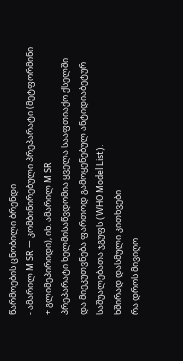წარმოების ცნობილი ბრენდი
- ამარილ M SR — კომბინირებული პრეპარატი (მეტფორმინი + გლიმეპირიდი), იხ. ამარილ M SR
პრეპარატი ხელმისაწვდომია ყველა სააფთიაქო ქსელში და მიეკუთვნება ფართოდ გამოყენებულ ანტიდიაბეტურ საშუალებათა ჯგუფს (WHO Model List).
ხშირად დასმული კითხვები
რა დროს მივიღო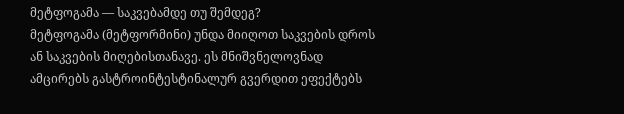მეტფოგამა — საკვებამდე თუ შემდეგ?
მეტფოგამა (მეტფორმინი) უნდა მიიღოთ საკვების დროს ან საკვების მიღებისთანავე. ეს მნიშვნელოვნად ამცირებს გასტროინტესტინალურ გვერდით ეფექტებს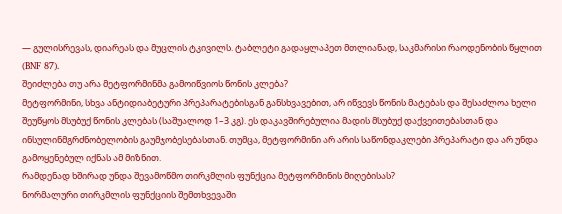— გულისრევას, დიარეას და მუცლის ტკივილს. ტაბლეტი გადაყლაპეთ მთლიანად, საკმარისი რაოდენობის წყლით (BNF 87).
შეიძლება თუ არა მეტფორმინმა გამოიწვიოს წონის კლება?
მეტფორმინი, სხვა ანტიდიაბეტური პრეპარატებისგან განსხვავებით, არ იწვევს წონის მატებას და შესაძლოა ხელი შეუწყოს მსუბუქ წონის კლებას (საშუალოდ 1–3 კგ). ეს დაკავშირებულია მადის მსუბუქ დაქვეითებასთან და ინსულინმგრძნობელობის გაუმჯობესებასთან. თუმცა, მეტფორმინი არ არის საწონდაკლები პრეპარატი და არ უნდა გამოყენებულ იქნას ამ მიზნით.
რამდენად ხშირად უნდა შევამოწმო თირკმლის ფუნქცია მეტფორმინის მიღებისას?
ნორმალური თირკმლის ფუნქციის შემთხვევაში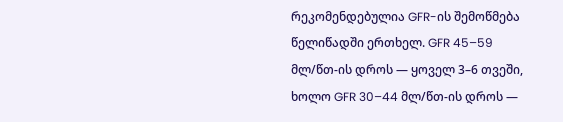რეკომენდებულია GFR-ის შემოწმება წელიწადში ერთხელ. GFR 45–59 მლ/წთ-ის დროს — ყოველ 3–6 თვეში, ხოლო GFR 30–44 მლ/წთ-ის დროს —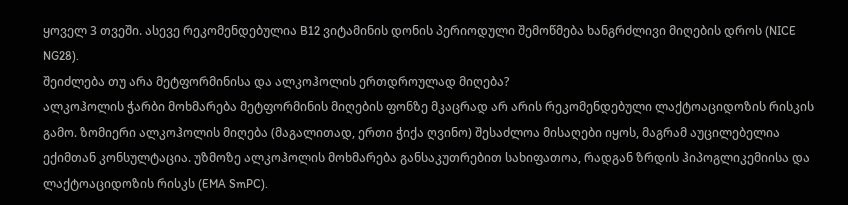ყოველ 3 თვეში. ასევე რეკომენდებულია B12 ვიტამინის დონის პერიოდული შემოწმება ხანგრძლივი მიღების დროს (NICE NG28).
შეიძლება თუ არა მეტფორმინისა და ალკოჰოლის ერთდროულად მიღება?
ალკოჰოლის ჭარბი მოხმარება მეტფორმინის მიღების ფონზე მკაცრად არ არის რეკომენდებული ლაქტოაციდოზის რისკის გამო. ზომიერი ალკოჰოლის მიღება (მაგალითად, ერთი ჭიქა ღვინო) შესაძლოა მისაღები იყოს, მაგრამ აუცილებელია ექიმთან კონსულტაცია. უზმოზე ალკოჰოლის მოხმარება განსაკუთრებით სახიფათოა, რადგან ზრდის ჰიპოგლიკემიისა და ლაქტოაციდოზის რისკს (EMA SmPC).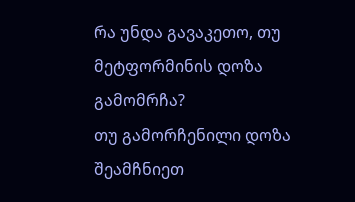რა უნდა გავაკეთო, თუ მეტფორმინის დოზა გამომრჩა?
თუ გამორჩენილი დოზა შეამჩნიეთ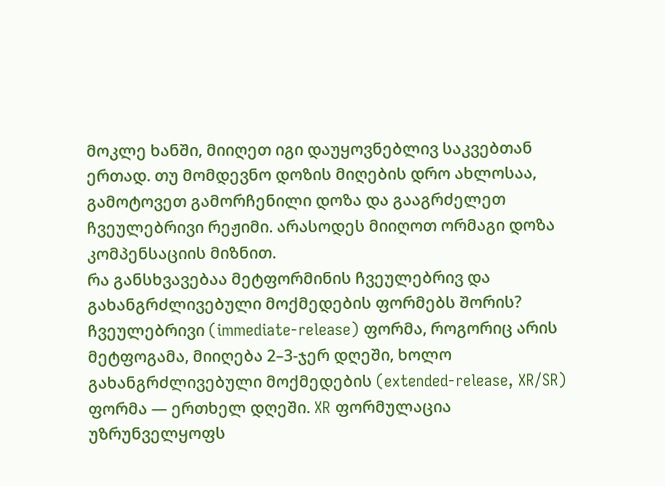მოკლე ხანში, მიიღეთ იგი დაუყოვნებლივ საკვებთან ერთად. თუ მომდევნო დოზის მიღების დრო ახლოსაა, გამოტოვეთ გამორჩენილი დოზა და გააგრძელეთ ჩვეულებრივი რეჟიმი. არასოდეს მიიღოთ ორმაგი დოზა კომპენსაციის მიზნით.
რა განსხვავებაა მეტფორმინის ჩვეულებრივ და გახანგრძლივებული მოქმედების ფორმებს შორის?
ჩვეულებრივი (immediate-release) ფორმა, როგორიც არის მეტფოგამა, მიიღება 2–3-ჯერ დღეში, ხოლო გახანგრძლივებული მოქმედების (extended-release, XR/SR) ფორმა — ერთხელ დღეში. XR ფორმულაცია უზრუნველყოფს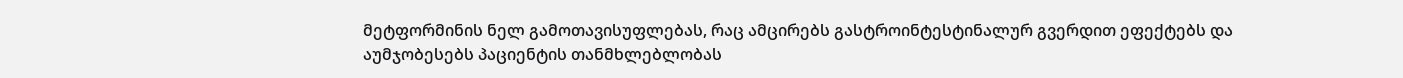მეტფორმინის ნელ გამოთავისუფლებას, რაც ამცირებს გასტროინტესტინალურ გვერდით ეფექტებს და აუმჯობესებს პაციენტის თანმხლებლობას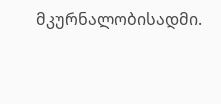მკურნალობისადმი.